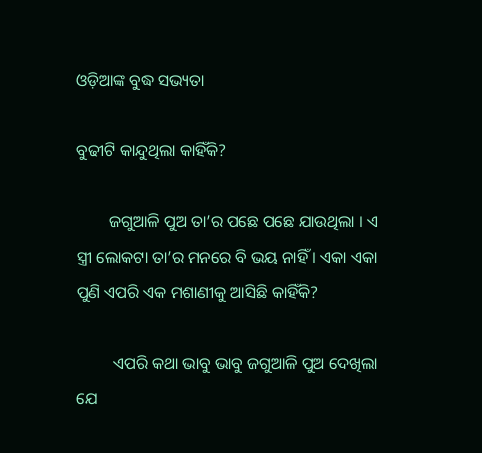ଓଡ଼ିଆଙ୍କ ବୁଦ୍ଧ ସଭ୍ୟତା

ବୁଢୀଟି କାନ୍ଦୁଥିଲା କାହିଁକି?

        ଜଗୁଆଳି ପୁଅ ତା’ର ପଛେ ପଛେ ଯାଉଥିଲା । ଏ ସ୍ତ୍ରୀ ଲୋକଟା ତା’ର ମନରେ ବି ଭୟ ନାହିଁ । ଏକା ଏକା ପୁଣି ଏପରି ଏକ ମଶାଣୀକୁ ଆସିଛି କାହିଁକି?

         ଏପରି କଥା ଭାବୁ ଭାବୁ ଜଗୁଆଳି ପୁଅ ଦେଖିଲା ଯେ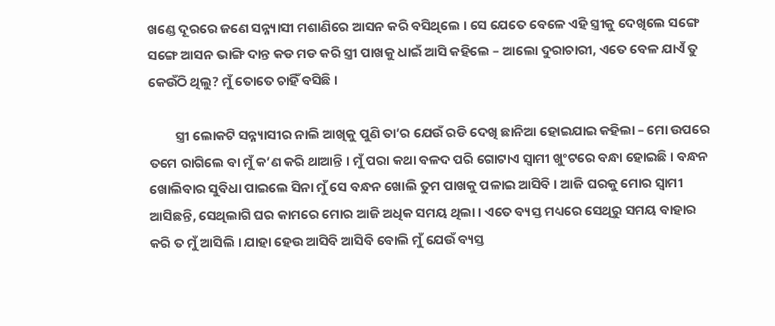ଖଣ୍ଡେ ଦୂରରେ ଜଣେ ସନ୍ନ୍ୟାସୀ ମଶାଣିରେ ଆସନ କରି ବସିଥିଲେ । ସେ ଯେତେ ବେଳେ ଏହି ସ୍ତ୍ରୀକୁ ଦେଖିଲେ ସଙ୍ଗେ ସଙ୍ଗେ ଆସନ ଭାଙ୍ଗି ଦାନ୍ତ କଡ ମଡ କରି ସ୍ତ୍ରୀ ପାଖକୁ ଧାଇଁ ଆସି କହିଲେ – ଆଲୋ ଦୁରାଚାରୀ, ଏତେ ବେଳ ଯାଏଁ ତୁ କେଉଁଠି ଥିଲୁ? ମୁଁ ତୋତେ ଚାହିଁ ବସିଛି ।

         ସ୍ତ୍ରୀ ଲୋକଟି ସନ୍ନ୍ୟାସୀର ନାଲି ଆଖିକୁ ପୁଣି ତା’ର ଯେଉଁ ରଡି ଦେଖି ଛାନିଆ ହୋଇଯାଇ କହିଲା – ମୋ ଉପରେ ତମେ ରାଗିଲେ ବା ମୁଁ କ’ଣ କରି ଥାଆନ୍ତି । ମୁଁ ପରା କଥା ବଳଦ ପରି ଗୋଟାଏ ସ୍ୱାମୀ ଖୁଂଟରେ ବନ୍ଧା ହୋଇଛି । ବନ୍ଧନ ଖୋଲିବାର ସୁବିଧା ପାଇଲେ ସିନା ମୁଁ ସେ ବନ୍ଧନ ଖୋଲି ତୁମ ପାଖକୁ ପଳାଇ ଆସିବି । ଆଜି ଘରକୁ ମୋର ସ୍ୱାମୀ ଆସିଛନ୍ତି, ସେଥିଲାଗି ଘର କାମରେ ମୋର ଆଜି ଅଧିକ ସମୟ ଥିଲା । ଏତେ ବ୍ୟସ୍ତ ମଧ୍ୟରେ ସେଥିରୁ ସମୟ ବାହାର କରି ତ ମୁଁ ଆସିଲି । ଯାହା ହେଉ ଆସିବି ଆସିବି ବୋଲି ମୁଁ ଯେଉଁ ବ୍ୟସ୍ତ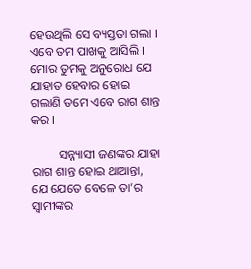ହେଉଥିଲି ସେ ବ୍ୟସ୍ତତା ଗଲା । ଏବେ ତମ ପାଖକୁ ଆସିଲି । ମୋର ତୁମକୁ ଅନୁରୋଧ ଯେ ଯାହାତ ହେବାର ହୋଇ ଗଲାଣି ତମେ ଏବେ ରାଗ ଶାନ୍ତ କର ।

         ସନ୍ନ୍ୟାସୀ ଜଣଙ୍କର ଯାହା ରାଗ ଶାନ୍ତ ହୋଇ ଥାଆନ୍ତା, ଯେ ଯେତେ ବେଳେ ତା’ର ସ୍ୱାମୀଙ୍କର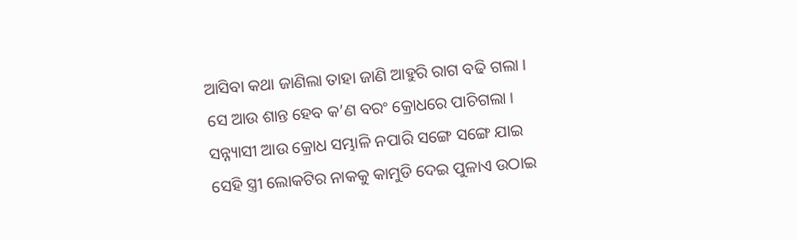ଆସିବା କଥା ଜାଣିଲା ତାହା ଜାଣି ଆହୁରି ରାଗ ବଢି ଗଲା । ସେ ଆଉ ଶାନ୍ତ ହେବ କ’ଣ ବରଂ କ୍ରୋଧରେ ପାଚିଗଲା । ସନ୍ନ୍ୟାସୀ ଆଉ କ୍ରୋଧ ସମ୍ଭାଳି ନପାରି ସଙ୍ଗେ ସଙ୍ଗେ ଯାଇ ସେହି ସ୍ତ୍ରୀ ଲୋକଟିର ନାକକୁ କାମୁଡି ଦେଇ ପୁଳାଏ ଉଠାଇ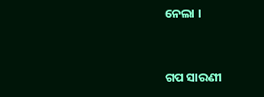ନେଲା ।


ଗପ ସାରଣୀ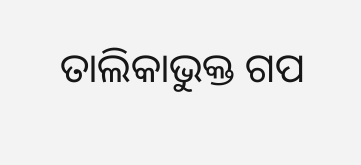ତାଲିକାଭୁକ୍ତ ଗପ